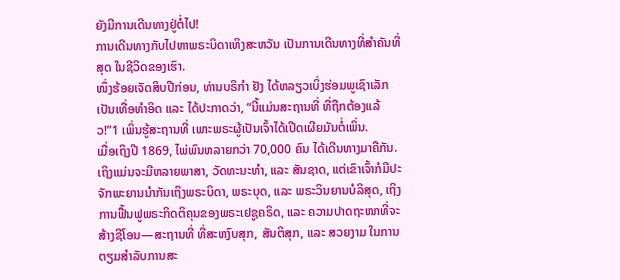ຍັງມີການເດີນທາງຢູ່ຕໍ່ໄປ!
ການເດີນທາງກັບໄປຫາພຣະບິດາເທິງສະຫວັນ ເປັນການເດີນທາງທີ່ສຳຄັນທີ່ສຸດ ໃນຊີວິດຂອງເຮົາ.
ໜຶ່ງຮ້ອຍເຈັດສິບປີກ່ອນ, ທ່ານບຣິກຳ ຢັງ ໄດ້ຫລຽວເບິ່ງຮ່ອມພູເຊົາເລັກ ເປັນເທື່ອທຳອິດ ແລະ ໄດ້ປະກາດວ່າ, “ນີ້ແມ່ນສະຖານທີ່ ທີ່ຖືກຕ້ອງແລ້ວ!”1 ເພິ່ນຮູ້ສະຖານທີ່ ເພາະພຣະຜູ້ເປັນເຈົ້າໄດ້ເປີດເຜີຍມັນຕໍ່ເພິ່ນ.
ເມື່ອເຖິງປີ 1869, ໄພ່ພົນຫລາຍກວ່າ 70,000 ຄົນ ໄດ້ເດີນທາງມາຄືກັນ. ເຖິງແມ່ນຈະມີຫລາຍພາສາ, ວັດທະນະທຳ, ແລະ ສັນຊາດ, ແຕ່ເຂົາເຈົ້າກໍມີປະຈັກພະຍານນຳກັນເຖິງພຣະບິດາ, ພຣະບຸດ, ແລະ ພຣະວິນຍານບໍລິສຸດ, ເຖິງການຟື້ນຟູພຣະກິດຕິຄຸນຂອງພຣະເຢຊູຄຣິດ, ແລະ ຄວາມປາດຖະໜາທີ່ຈະສ້າງຊີໂອນ—ສະຖານທີ່ ທີ່ສະຫງົບສຸກ, ສັນຕິສຸກ, ແລະ ສວຍງາມ ໃນການຕຽມສຳລັບການສະ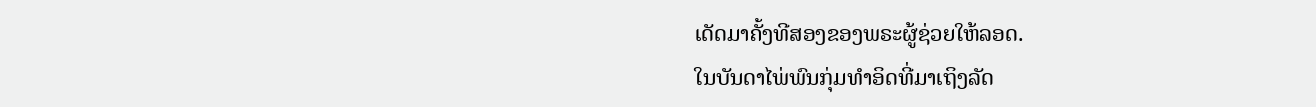ເດັດມາຄັ້ງທີສອງຂອງພຣະຜູ້ຊ່ວຍໃຫ້ລອດ.
ໃນບັນດາໄພ່ພົນກຸ່ມທຳອິດທີ່ມາເຖິງລັດ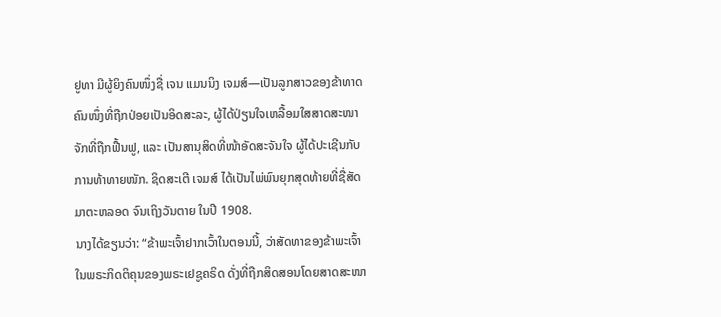ຢູທາ ມີຜູ້ຍິງຄົນໜຶ່ງຊື່ ເຈນ ແມນນິງ ເຈມສ໌—ເປັນລູກສາວຂອງຂ້າທາດຄົນໜຶ່ງທີ່ຖືກປ່ອຍເປັນອິດສະລະ, ຜູ້ໄດ້ປ່ຽນໃຈເຫລື້ອມໃສສາດສະໜາຈັກທີ່ຖືກຟື້ນຟູ, ແລະ ເປັນສານຸສິດທີ່ໜ້າອັດສະຈັນໃຈ ຜູ້ໄດ້ປະເຊີນກັບການທ້າທາຍໜັກ. ຊິດສະເຕີ ເຈມສ໌ ໄດ້ເປັນໄພ່ພົນຍຸກສຸດທ້າຍທີ່ຊື່ສັດມາຕະຫລອດ ຈົນເຖິງວັນຕາຍ ໃນປີ 1908.
ນາງໄດ້ຂຽນວ່າ: “ຂ້າພະເຈົ້າຢາກເວົ້າໃນຕອນນີ້, ວ່າສັດທາຂອງຂ້າພະເຈົ້າໃນພຣະກິດຕິຄຸນຂອງພຣະເຢຊູຄຣິດ ດັ່ງທີ່ຖືກສິດສອນໂດຍສາດສະໜາ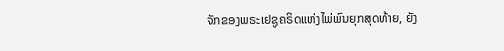ຈັກຂອງພຣະເຢຊູຄຣິດແຫ່ງໄພ່ພົນຍຸກສຸດທ້າຍ, ຍັງ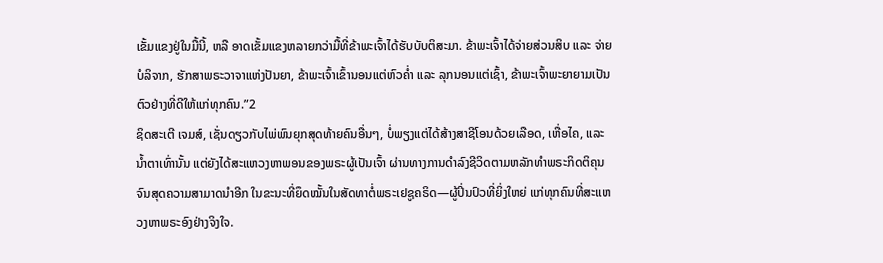ເຂັ້ມແຂງຢູ່ໃນມື້ນີ້, ຫລື ອາດເຂັ້ມແຂງຫລາຍກວ່າມື້ທີ່ຂ້າພະເຈົ້າໄດ້ຮັບບັບຕິສະມາ. ຂ້າພະເຈົ້າໄດ້ຈ່າຍສ່ວນສິບ ແລະ ຈ່າຍບໍລິຈາກ, ຮັກສາພຣະວາຈາແຫ່ງປັນຍາ, ຂ້າພະເຈົ້າເຂົ້ານອນແຕ່ຫົວຄ່ຳ ແລະ ລຸກນອນແຕ່ເຊົ້າ, ຂ້າພະເຈົ້າພະຍາຍາມເປັນຕົວຢ່າງທີ່ດີໃຫ້ແກ່ທຸກຄົນ.”2
ຊິດສະເຕີ ເຈມສ໌, ເຊັ່ນດຽວກັບໄພ່ພົນຍຸກສຸດທ້າຍຄົນອື່ນໆ, ບໍ່ພຽງແຕ່ໄດ້ສ້າງສາຊີໂອນດ້ວຍເລືອດ, ເຫື່ອໄຄ, ແລະ ນ້ຳຕາເທົ່ານັ້ນ ແຕ່ຍັງໄດ້ສະແຫວງຫາພອນຂອງພຣະຜູ້ເປັນເຈົ້າ ຜ່ານທາງການດຳລົງຊີວິດຕາມຫລັກທຳພຣະກິດຕິຄຸນ ຈົນສຸດຄວາມສາມາດນຳອີກ ໃນຂະນະທີ່ຍຶດໝັ້ນໃນສັດທາຕໍ່ພຣະເຢຊູຄຣິດ—ຜູ້ປິ່ນປົວທີ່ຍິ່ງໃຫຍ່ ແກ່ທຸກຄົນທີ່ສະແຫວງຫາພຣະອົງຢ່າງຈິງໃຈ.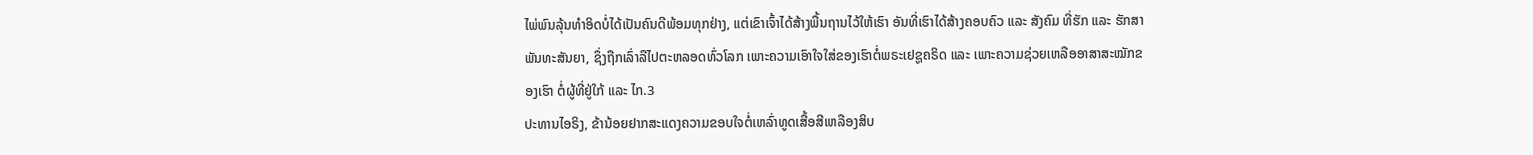ໄພ່ພົນລຸ້ນທຳອິດບໍ່ໄດ້ເປັນຄົນດີພ້ອມທຸກຢ່າງ, ແຕ່ເຂົາເຈົ້າໄດ້ສ້າງພື້ນຖານໄວ້ໃຫ້ເຮົາ ອັນທີ່ເຮົາໄດ້ສ້າງຄອບຄົວ ແລະ ສັງຄົມ ທີ່ຮັກ ແລະ ຮັກສາພັນທະສັນຍາ, ຊຶ່ງຖືກເລົ່າລືໄປຕະຫລອດທົ່ວໂລກ ເພາະຄວາມເອົາໃຈໃສ່ຂອງເຮົາຕໍ່ພຣະເຢຊູຄຣິດ ແລະ ເພາະຄວາມຊ່ວຍເຫລືອອາສາສະໝັກຂອງເຮົາ ຕໍ່ຜູ້ທີ່ຢູ່ໃກ້ ແລະ ໄກ.3
ປະທານໄອຣິງ, ຂ້ານ້ອຍຢາກສະແດງຄວາມຂອບໃຈຕໍ່ເຫລົ່າທູດເສື້ອສີເຫລືອງສິບ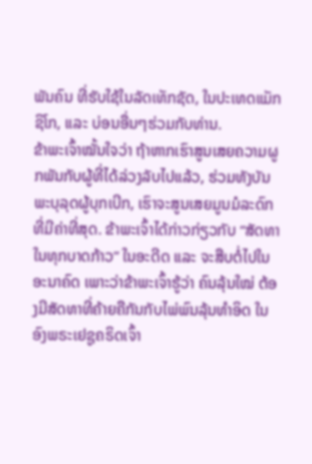ພັນຄົນ ທີ່ຮັບໃຊ້ໃນລັດເທັກຊັດ, ໃນປະເທດແມັກຊິໂກ, ແລະ ບ່ອນອື່ນໆຮ່ວມກັບທ່ານ.
ຂ້າພະເຈົ້າໝັ້ນໃຈວ່າ ຖ້າຫາກເຮົາສູນເສຍຄວາມຜູກພັນກັບຜູ້ທີ່ໄດ້ລ່ວງລັບໄປແລ້ວ, ຮ່ວມທັງບັນພະບຸລຸດຜູ້ບຸກເບີກ, ເຮົາຈະສູນເສຍມູນມໍລະດົກທີ່ມີຄ່າທີ່ສຸດ. ຂ້າພະເຈົ້າໄດ້ກ່າວກ່ຽວກັບ “ສັດທາໃນທຸກບາດກ້າວ” ໃນອະດີດ ແລະ ຈະສືບຕໍ່ໄປໃນອະນາຄົດ ເພາະວ່າຂ້າພະເຈົ້າຮູ້ວ່າ ຄົນລຸ້ນໃໝ່ ຕ້ອງມີສັດທາທີ່ຄ້າຍຄືກັນກັບໄພ່ພົນລຸ້ນທຳອິດ ໃນອົງພຣະເຢຊູຄຣິດເຈົ້າ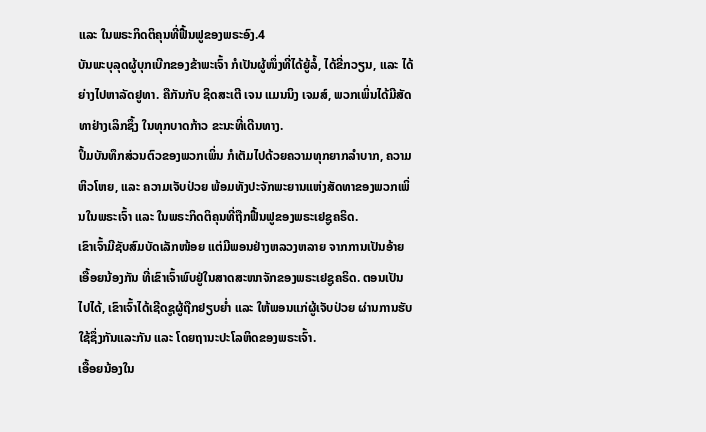ແລະ ໃນພຣະກິດຕິຄຸນທີ່ຟື້ນຟູຂອງພຣະອົງ.4
ບັນພະບຸລຸດຜູ້ບຸກເບີກຂອງຂ້າພະເຈົ້າ ກໍເປັນຜູ້ໜຶ່ງທີ່ໄດ້ຍູ້ລໍ້, ໄດ້ຂີ່ກວຽນ, ແລະ ໄດ້ຍ່າງໄປຫາລັດຢູທາ. ຄືກັນກັບ ຊິດສະເຕີ ເຈນ ແມນນິງ ເຈມສ໌, ພວກເພິ່ນໄດ້ມີສັດທາຢ່າງເລິກຊຶ້ງ ໃນທຸກບາດກ້າວ ຂະນະທີ່ເດີນທາງ.
ປຶ້ມບັນທຶກສ່ວນຕົວຂອງພວກເພິ່ນ ກໍເຕັມໄປດ້ວຍຄວາມທຸກຍາກລຳບາກ, ຄວາມຫິວໂຫຍ, ແລະ ຄວາມເຈັບປ່ວຍ ພ້ອມທັງປະຈັກພະຍານແຫ່ງສັດທາຂອງພວກເພິ່ນໃນພຣະເຈົ້າ ແລະ ໃນພຣະກິດຕິຄຸນທີ່ຖືກຟື້ນຟູຂອງພຣະເຢຊູຄຣິດ.
ເຂົາເຈົ້າມີຊັບສົມບັດເລັກໜ້ອຍ ແຕ່ມີພອນຢ່າງຫລວງຫລາຍ ຈາກການເປັນອ້າຍເອື້ອຍນ້ອງກັນ ທີ່ເຂົາເຈົ້າພົບຢູ່ໃນສາດສະໜາຈັກຂອງພຣະເຢຊູຄຣິດ. ຕອນເປັນໄປໄດ້, ເຂົາເຈົ້າໄດ້ເຊີດຊູຜູ້ຖືກຢຽບຍ່ຳ ແລະ ໃຫ້ພອນແກ່ຜູ້ເຈັບປ່ວຍ ຜ່ານການຮັບໃຊ້ຊຶ່ງກັນແລະກັນ ແລະ ໂດຍຖານະປະໂລຫິດຂອງພຣະເຈົ້າ.
ເອື້ອຍນ້ອງໃນ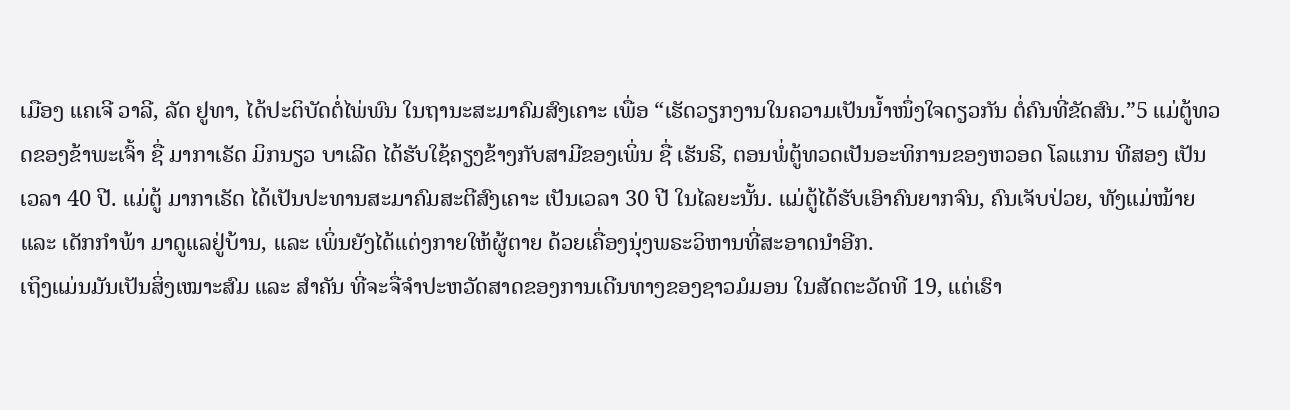ເມືອງ ແຄເຈີ ວາລີ, ລັດ ຢູທາ, ໄດ້ປະຕິບັດຕໍ່ໄພ່ພົນ ໃນຖານະສະມາຄົມສົງເຄາະ ເພື່ອ “ເຮັດວຽກງານໃນຄວາມເປັນນ້ຳໜຶ່ງໃຈດຽວກັນ ຕໍ່ຄົນທີ່ຂັດສົນ.”5 ແມ່ຕູ້ທວດຂອງຂ້າພະເຈົ້າ ຊື່ ມາກາເຣັດ ມິກນຽວ ບາເລີດ ໄດ້ຮັບໃຊ້ຄຽງຂ້າງກັບສາມີຂອງເພິ່ນ ຊື່ ເຮັນຣີ, ຕອນພໍ່ຕູ້ທວດເປັນອະທິການຂອງຫວອດ ໂລແກນ ທີສອງ ເປັນເວລາ 40 ປີ. ແມ່ຕູ້ ມາກາເຣັດ ໄດ້ເປັນປະທານສະມາຄົມສະຕີສົງເຄາະ ເປັນເວລາ 30 ປີ ໃນໄລຍະນັ້ນ. ແມ່ຕູ້ໄດ້ຮັບເອົາຄົນຍາກຈົນ, ຄົນເຈັບປ່ວຍ, ທັງແມ່ໝ້າຍ ແລະ ເດັກກຳພ້າ ມາດູແລຢູ່ບ້ານ, ແລະ ເພິ່ນຍັງໄດ້ແຕ່ງກາຍໃຫ້ຜູ້ຕາຍ ດ້ວຍເຄື່ອງນຸ່ງພຣະວິຫານທີ່ສະອາດນຳອີກ.
ເຖິງແມ່ນມັນເປັນສິ່ງເໝາະສົມ ແລະ ສຳຄັນ ທີ່ຈະຈື່ຈຳປະຫວັດສາດຂອງການເດີນທາງຂອງຊາວມໍມອນ ໃນສັດຕະວັດທີ 19, ແຕ່ເຮົາ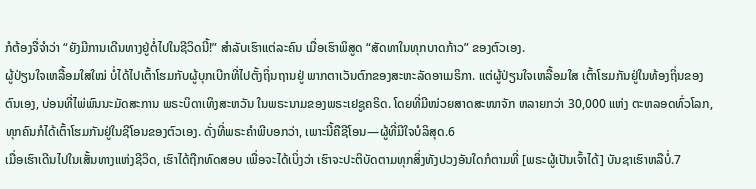ກໍຕ້ອງຈື່ຈຳວ່າ “ຍັງມີການເດີນທາງຢູ່ຕໍ່ໄປໃນຊີວິດນີ້!” ສຳລັບເຮົາແຕ່ລະຄົນ ເມື່ອເຮົາພິສູດ “ສັດທາໃນທຸກບາດກ້າວ” ຂອງຕົວເອງ.
ຜູ້ປ່ຽນໃຈເຫລື້ອມໃສໃໝ່ ບໍ່ໄດ້ໄປເຕົ້າໂຮມກັບຜູ້ບຸກເບີກທີ່ໄປຕັ້ງຖິ່ນຖານຢູ່ ພາກຕາເວັນຕົກຂອງສະຫະລັດອາເມຣິກາ. ແຕ່ຜູ້ປ່ຽນໃຈເຫລື້ອມໃສ ເຕົ້າໂຮມກັນຢູ່ໃນທ້ອງຖິ່ນຂອງຕົນເອງ, ບ່ອນທີ່ໄພ່ພົນນະມັດສະການ ພຣະບິດາເທິງສະຫວັນ ໃນພຣະນາມຂອງພຣະເຢຊູຄຣິດ. ໂດຍທີ່ມີໜ່ວຍສາດສະໜາຈັກ ຫລາຍກວ່າ 30,000 ແຫ່ງ ຕະຫລອດທົ່ວໂລກ, ທຸກຄົນກໍໄດ້ເຕົ້າໂຮມກັນຢູ່ໃນຊີໂອນຂອງຕົວເອງ. ດັ່ງທີ່ພຣະຄຳພີບອກວ່າ, ເພາະນີ້ຄືຊີໂອນ—ຜູ້ທີ່ມີໃຈບໍລິສຸດ.6
ເມື່ອເຮົາເດີນໄປໃນເສັ້ນທາງແຫ່ງຊີວິດ, ເຮົາໄດ້ຖືກທົດສອບ ເພື່ອຈະໄດ້ເບິ່ງວ່າ ເຮົາຈະປະຕິບັດຕາມທຸກສິ່ງທັງປວງອັນໃດກໍຕາມທີ່ [ພຣະຜູ້ເປັນເຈົ້າໄດ້] ບັນຊາເຮົາຫລືບໍ່.7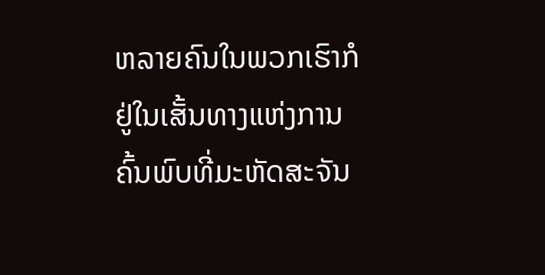ຫລາຍຄົນໃນພວກເຮົາກໍຢູ່ໃນເສັ້ນທາງແຫ່ງການຄົ້ນພົບທີ່ມະຫັດສະຈັນ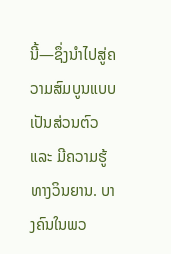ນີ້—ຊຶ່ງນຳໄປສູ່ຄວາມສົມບູນແບບເປັນສ່ວນຕົວ ແລະ ມີຄວາມຮູ້ທາງວິນຍານ. ບາງຄົນໃນພວ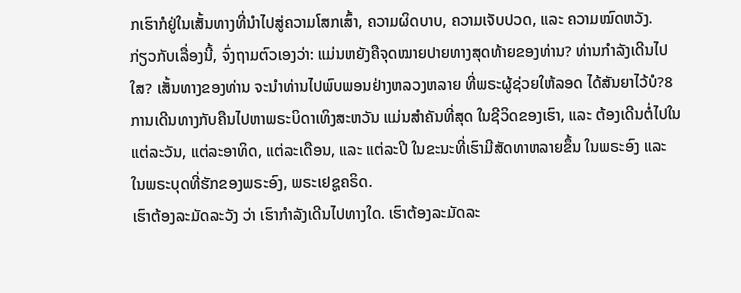ກເຮົາກໍຢູ່ໃນເສັ້ນທາງທີ່ນຳໄປສູ່ຄວາມໂສກເສົ້າ, ຄວາມຜິດບາບ, ຄວາມເຈັບປວດ, ແລະ ຄວາມໝົດຫວັງ.
ກ່ຽວກັບເລື່ອງນີ້, ຈົ່ງຖາມຕົວເອງວ່າ: ແມ່ນຫຍັງຄືຈຸດໝາຍປາຍທາງສຸດທ້າຍຂອງທ່ານ? ທ່ານກຳລັງເດີນໄປໃສ? ເສັ້ນທາງຂອງທ່ານ ຈະນຳທ່ານໄປພົບພອນຢ່າງຫລວງຫລາຍ ທີ່ພຣະຜູ້ຊ່ວຍໃຫ້ລອດ ໄດ້ສັນຍາໄວ້ບໍ?8
ການເດີນທາງກັບຄືນໄປຫາພຣະບິດາເທິງສະຫວັນ ແມ່ນສຳຄັນທີ່ສຸດ ໃນຊີວິດຂອງເຮົາ, ແລະ ຕ້ອງເດີນຕໍ່ໄປໃນແຕ່ລະວັນ, ແຕ່ລະອາທິດ, ແຕ່ລະເດືອນ, ແລະ ແຕ່ລະປີ ໃນຂະນະທີ່ເຮົາມີສັດທາຫລາຍຂຶ້ນ ໃນພຣະອົງ ແລະ ໃນພຣະບຸດທີ່ຮັກຂອງພຣະອົງ, ພຣະເຢຊູຄຣິດ.
ເຮົາຕ້ອງລະມັດລະວັງ ວ່າ ເຮົາກຳລັງເດີນໄປທາງໃດ. ເຮົາຕ້ອງລະມັດລະ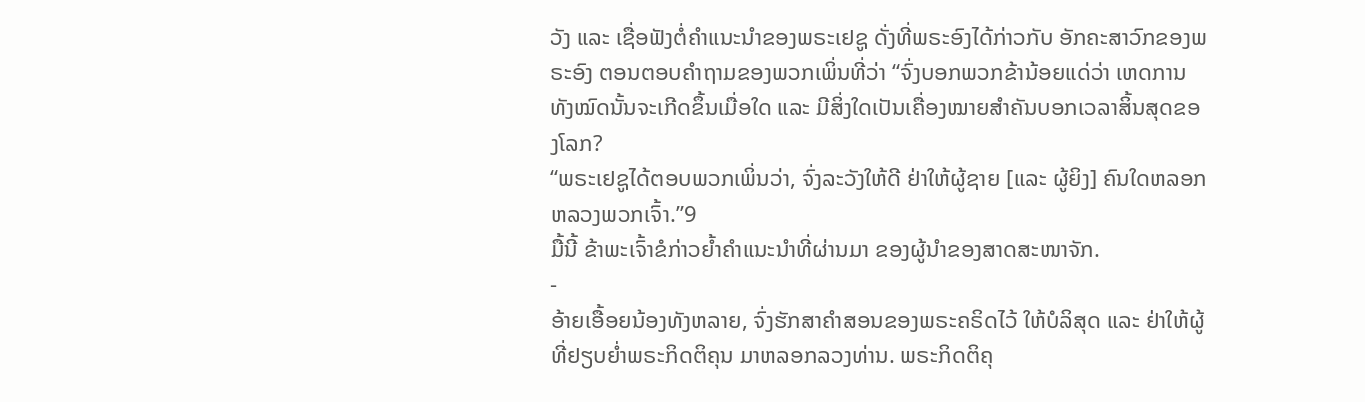ວັງ ແລະ ເຊື່ອຟັງຕໍ່ຄຳແນະນຳຂອງພຣະເຢຊູ ດັ່ງທີ່ພຣະອົງໄດ້ກ່າວກັບ ອັກຄະສາວົກຂອງພຣະອົງ ຕອນຕອບຄຳຖາມຂອງພວກເພິ່ນທີ່ວ່າ “ຈົ່ງບອກພວກຂ້ານ້ອຍແດ່ວ່າ ເຫດການທັງໝົດນັ້ນຈະເກີດຂຶ້ນເມື່ອໃດ ແລະ ມີສິ່ງໃດເປັນເຄື່ອງໝາຍສຳຄັນບອກເວລາສິ້ນສຸດຂອງໂລກ?
“ພຣະເຢຊູໄດ້ຕອບພວກເພິ່ນວ່າ, ຈົ່ງລະວັງໃຫ້ດີ ຢ່າໃຫ້ຜູ້ຊາຍ [ແລະ ຜູ້ຍິງ] ຄົນໃດຫລອກຫລວງພວກເຈົ້າ.”9
ມື້ນີ້ ຂ້າພະເຈົ້າຂໍກ່າວຍ້ຳຄຳແນະນຳທີ່ຜ່ານມາ ຂອງຜູ້ນຳຂອງສາດສະໜາຈັກ.
-
ອ້າຍເອື້ອຍນ້ອງທັງຫລາຍ, ຈົ່ງຮັກສາຄຳສອນຂອງພຣະຄຣິດໄວ້ ໃຫ້ບໍລິສຸດ ແລະ ຢ່າໃຫ້ຜູ້ທີ່ຢຽບຍ່ຳພຣະກິດຕິຄຸນ ມາຫລອກລວງທ່ານ. ພຣະກິດຕິຄຸ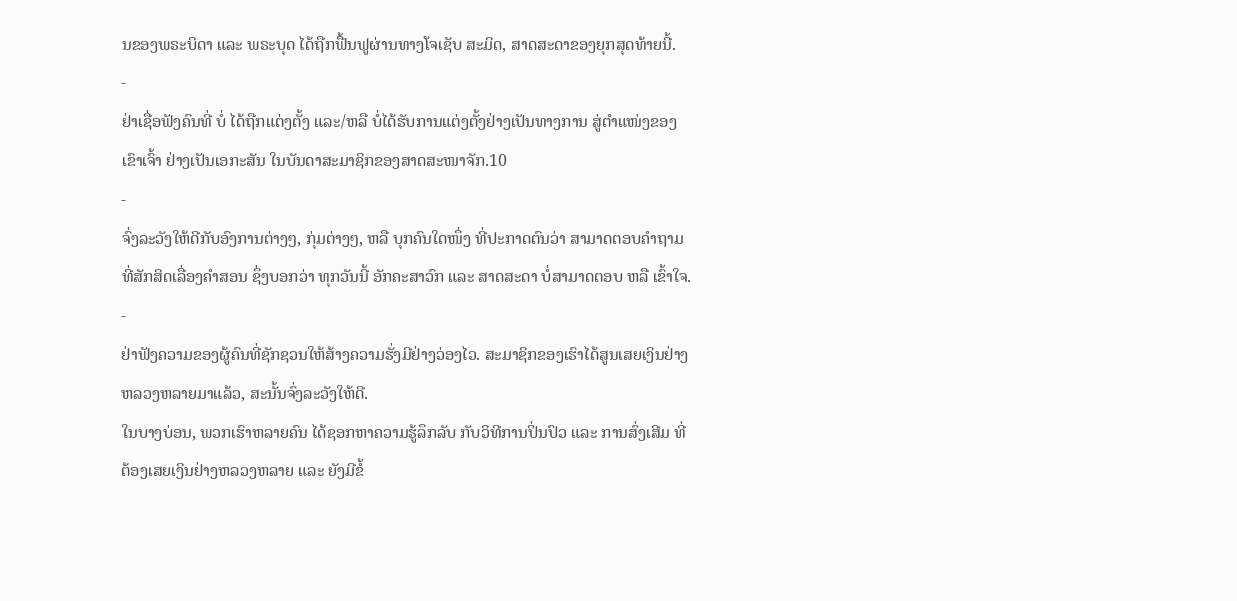ນຂອງພຣະບິດາ ແລະ ພຣະບຸດ ໄດ້ຖືກຟື້ນຟູຜ່ານທາງໂຈເຊັບ ສະມິດ, ສາດສະດາຂອງຍຸກສຸດທ້າຍນີ້.
-
ຢ່າເຊື່ອຟັງຄົນທີ່ ບໍ່ ໄດ້ຖືກແຕ່ງຕັ້ງ ແລະ/ຫລື ບໍ່ໄດ້ຮັບການແຕ່ງຕັ້ງຢ່າງເປັນທາງການ ສູ່ຕຳແໜ່ງຂອງເຂົາເຈົ້າ ຢ່າງເປັນເອກະສັນ ໃນບັນດາສະມາຊິກຂອງສາດສະໜາຈັກ.10
-
ຈົ່ງລະວັງໃຫ້ດີກັບອົງການຕ່າງໆ, ກຸ່ມຕ່າງໆ, ຫລື ບຸກຄົນໃດໜຶ່ງ ທີ່ປະກາດຕົນວ່າ ສາມາດຕອບຄຳຖາມທີ່ສັກສິດເລື່ອງຄຳສອນ ຊຶ່ງບອກວ່າ ທຸກວັນນີ້ ອັກຄະສາວົກ ແລະ ສາດສະດາ ບໍ່ສາມາດຕອບ ຫລື ເຂົ້າໃຈ.
-
ຢ່າຟັງຄວາມຂອງຜູ້ຄົນທີ່ຊັກຊວນໃຫ້ສ້າງຄວາມຮັ່ງມີຢ່າງວ່ອງໄວ. ສະມາຊິກຂອງເຮົາໄດ້ສູນເສຍເງິນຢ່າງຫລວງຫລາຍມາແລ້ວ, ສະນັ້ນຈົ່ງລະວັງໃຫ້ດີ.
ໃນບາງບ່ອນ, ພວກເຮົາຫລາຍຄົນ ໄດ້ຊອກຫາຄວາມຮູ້ລຶກລັບ ກັບວິທີການປິ່ນປົວ ແລະ ການສົ່ງເສີມ ທີ່ຕ້ອງເສຍເງິນຢ່າງຫລວງຫລາຍ ແລະ ຍັງມີຂໍ້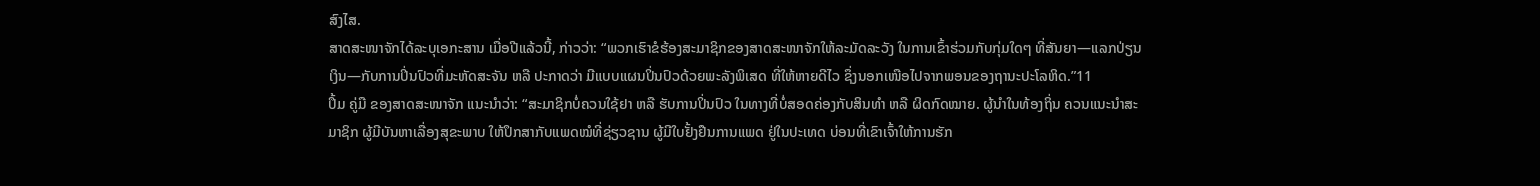ສົງໄສ.
ສາດສະໜາຈັກໄດ້ລະບຸເອກະສານ ເມື່ອປີແລ້ວນີ້, ກ່າວວ່າ: “ພວກເຮົາຂໍຮ້ອງສະມາຊິກຂອງສາດສະໜາຈັກໃຫ້ລະມັດລະວັງ ໃນການເຂົ້າຮ່ວມກັບກຸ່ມໃດໆ ທີ່ສັນຍາ—ແລກປ່ຽນເງິນ—ກັບການປິ່ນປົວທີ່ມະຫັດສະຈັນ ຫລື ປະກາດວ່າ ມີແບບແຜນປິ່ນປົວດ້ວຍພະລັງພິເສດ ທີ່ໃຫ້ຫາຍດີໄວ ຊຶ່ງນອກເໜືອໄປຈາກພອນຂອງຖານະປະໂລຫິດ.”11
ປຶ້ມ ຄູ່ມື ຂອງສາດສະໜາຈັກ ແນະນຳວ່າ: “ສະມາຊິກບໍ່ຄວນໃຊ້ຢາ ຫລື ຮັບການປິ່ນປົວ ໃນທາງທີ່ບໍ່ສອດຄ່ອງກັບສິນທຳ ຫລື ຜິດກົດໝາຍ. ຜູ້ນຳໃນທ້ອງຖິ່ນ ຄວນແນະນຳສະມາຊິກ ຜູ້ມີບັນຫາເລື່ອງສຸຂະພາບ ໃຫ້ປຶກສາກັບແພດໝໍທີ່ຊ່ຽວຊານ ຜູ້ມີໃບຢັ້ງຢືນການແພດ ຢູ່ໃນປະເທດ ບ່ອນທີ່ເຂົາເຈົ້າໃຫ້ການຮັກ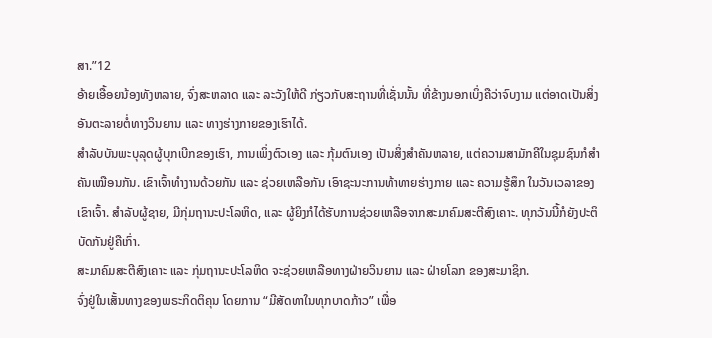ສາ.”12
ອ້າຍເອື້ອຍນ້ອງທັງຫລາຍ, ຈົ່ງສະຫລາດ ແລະ ລະວັງໃຫ້ດີ ກ່ຽວກັບສະຖານທີ່ເຊັ່ນນັ້ນ ທີ່ຂ້າງນອກເບິ່ງຄືວ່າຈົບງາມ ແຕ່ອາດເປັນສິ່ງອັນຕະລາຍຕໍ່ທາງວິນຍານ ແລະ ທາງຮ່າງກາຍຂອງເຮົາໄດ້.
ສຳລັບບັນພະບຸລຸດຜູ້ບຸກເບີກຂອງເຮົາ, ການເພິ່ງຕົວເອງ ແລະ ກຸ້ມຕົນເອງ ເປັນສິ່ງສຳຄັນຫລາຍ, ແຕ່ຄວາມສາມັກຄີໃນຊຸມຊົນກໍສຳຄັນເໝືອນກັນ. ເຂົາເຈົ້າທຳງານດ້ວຍກັນ ແລະ ຊ່ວຍເຫລືອກັນ ເອົາຊະນະການທ້າທາຍຮ່າງກາຍ ແລະ ຄວາມຮູ້ສຶກ ໃນວັນເວລາຂອງເຂົາເຈົ້າ. ສຳລັບຜູ້ຊາຍ, ມີກຸ່ມຖານະປະໂລຫິດ, ແລະ ຜູ້ຍິງກໍໄດ້ຮັບການຊ່ວຍເຫລືອຈາກສະມາຄົມສະຕີສົງເຄາະ. ທຸກວັນນີ້ກໍຍັງປະຕິບັດກັນຢູ່ຄືເກົ່າ.
ສະມາຄົມສະຕີສົງເຄາະ ແລະ ກຸ່ມຖານະປະໂລຫິດ ຈະຊ່ວຍເຫລືອທາງຝ່າຍວິນຍານ ແລະ ຝ່າຍໂລກ ຂອງສະມາຊິກ.
ຈົ່ງຢູ່ໃນເສັ້ນທາງຂອງພຣະກິດຕິຄຸນ ໂດຍການ “ມີສັດທາໃນທຸກບາດກ້າວ” ເພື່ອ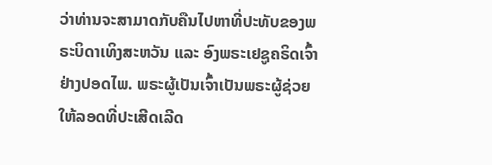ວ່າທ່ານຈະສາມາດກັບຄືນໄປຫາທີ່ປະທັບຂອງພຣະບິດາເທິງສະຫວັນ ແລະ ອົງພຣະເຢຊູຄຣິດເຈົ້າ ຢ່າງປອດໄພ. ພຣະຜູ້ເປັນເຈົ້າເປັນພຣະຜູ້ຊ່ວຍໃຫ້ລອດທີ່ປະເສີດເລີດ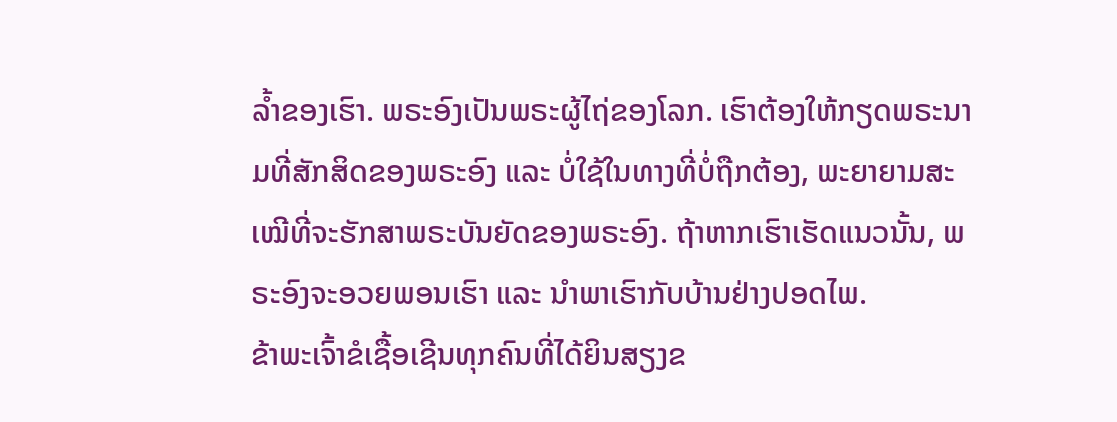ລ້ຳຂອງເຮົາ. ພຣະອົງເປັນພຣະຜູ້ໄຖ່ຂອງໂລກ. ເຮົາຕ້ອງໃຫ້ກຽດພຣະນາມທີ່ສັກສິດຂອງພຣະອົງ ແລະ ບໍ່ໃຊ້ໃນທາງທີ່ບໍ່ຖືກຕ້ອງ, ພະຍາຍາມສະເໝີທີ່ຈະຮັກສາພຣະບັນຍັດຂອງພຣະອົງ. ຖ້າຫາກເຮົາເຮັດແນວນັ້ນ, ພຣະອົງຈະອວຍພອນເຮົາ ແລະ ນຳພາເຮົາກັບບ້ານຢ່າງປອດໄພ.
ຂ້າພະເຈົ້າຂໍເຊື້ອເຊີນທຸກຄົນທີ່ໄດ້ຍິນສຽງຂ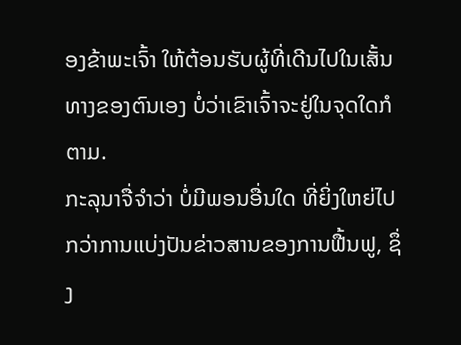ອງຂ້າພະເຈົ້າ ໃຫ້ຕ້ອນຮັບຜູ້ທີ່ເດີນໄປໃນເສັ້ນທາງຂອງຕົນເອງ ບໍ່ວ່າເຂົາເຈົ້າຈະຢູ່ໃນຈຸດໃດກໍຕາມ.
ກະລຸນາຈື່ຈຳວ່າ ບໍ່ມີພອນອື່ນໃດ ທີ່ຍິ່ງໃຫຍ່ໄປກວ່າການແບ່ງປັນຂ່າວສານຂອງການຟື້ນຟູ, ຊຶ່ງ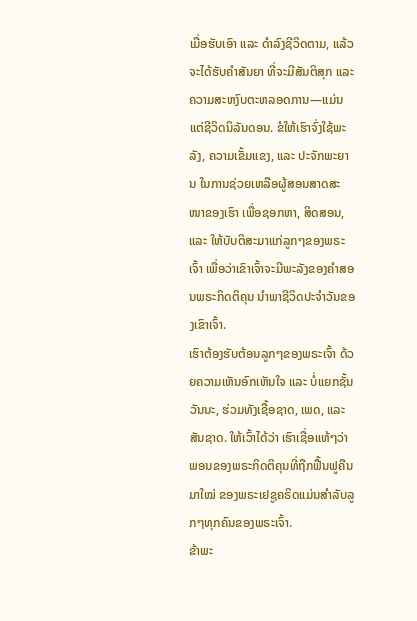ເມື່ອຮັບເອົາ ແລະ ດຳລົງຊີວິດຕາມ, ແລ້ວຈະໄດ້ຮັບຄຳສັນຍາ ທີ່ຈະມີສັນຕິສຸກ ແລະ ຄວາມສະຫງົບຕະຫລອດການ—ແມ່ນແຕ່ຊີວິດນິລັນດອນ. ຂໍໃຫ້ເຮົາຈົ່ງໃຊ້ພະລັງ, ຄວາມເຂັ້ມແຂງ, ແລະ ປະຈັກພະຍານ ໃນການຊ່ວຍເຫລືອຜູ້ສອນສາດສະໜາຂອງເຮົາ ເພື່ອຊອກຫາ, ສິດສອນ, ແລະ ໃຫ້ບັບຕິສະມາແກ່ລູກໆຂອງພຣະເຈົ້າ ເພື່ອວ່າເຂົາເຈົ້າຈະມີພະລັງຂອງຄຳສອນພຣະກິດຕິຄຸນ ນຳພາຊີວິດປະຈຳວັນຂອງເຂົາເຈົ້າ.
ເຮົາຕ້ອງຮັບຕ້ອນລູກໆຂອງພຣະເຈົ້າ ດ້ວຍຄວາມເຫັນອົກເຫັນໃຈ ແລະ ບໍ່ແຍກຊັ້ນວັນນະ, ຮ່ວມທັງເຊື້ອຊາດ, ເພດ, ແລະ ສັນຊາດ. ໃຫ້ເວົ້າໄດ້ວ່າ ເຮົາເຊື່ອແທ້ໆວ່າພອນຂອງພຣະກິດຕິຄຸນທີ່ຖືກຟື້ນຟູຄືນມາໃໝ່ ຂອງພຣະເຢຊູຄຣິດແມ່ນສຳລັບລູກໆທຸກຄົນຂອງພຣະເຈົ້າ.
ຂ້າພະ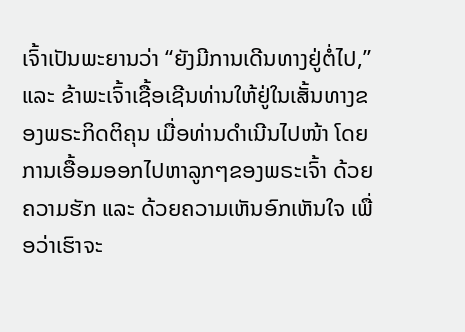ເຈົ້າເປັນພະຍານວ່າ “ຍັງມີການເດີນທາງຢູ່ຕໍ່ໄປ,” ແລະ ຂ້າພະເຈົ້າເຊື້ອເຊີນທ່ານໃຫ້ຢູ່ໃນເສັ້ນທາງຂອງພຣະກິດຕິຄຸນ ເມື່ອທ່ານດຳເນີນໄປໜ້າ ໂດຍການເອື້ອມອອກໄປຫາລູກໆຂອງພຣະເຈົ້າ ດ້ວຍຄວາມຮັກ ແລະ ດ້ວຍຄວາມເຫັນອົກເຫັນໃຈ ເພື່ອວ່າເຮົາຈະ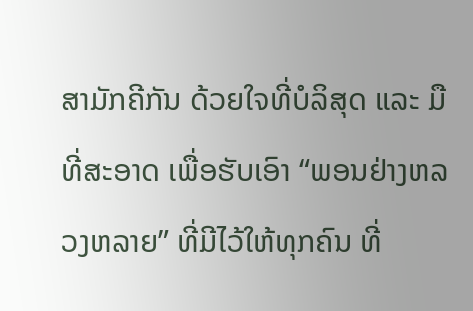ສາມັກຄີກັນ ດ້ວຍໃຈທີ່ບໍລິສຸດ ແລະ ມືທີ່ສະອາດ ເພື່ອຮັບເອົາ “ພອນຢ່າງຫລວງຫລາຍ” ທີ່ມີໄວ້ໃຫ້ທຸກຄົນ ທີ່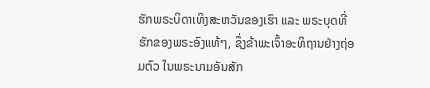ຮັກພຣະບິດາເທິງສະຫວັນຂອງເຮົາ ແລະ ພຣະບຸດທີ່ຮັກຂອງພຣະອົງແທ້ໆ, ຊຶ່ງຂ້າພະເຈົ້າອະທິຖານຢ່າງຖ່ອມຕົວ ໃນພຣະນາມອັນສັກ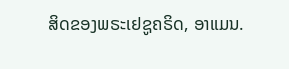ສິດຂອງພຣະເຢຊູຄຣິດ, ອາແມນ.